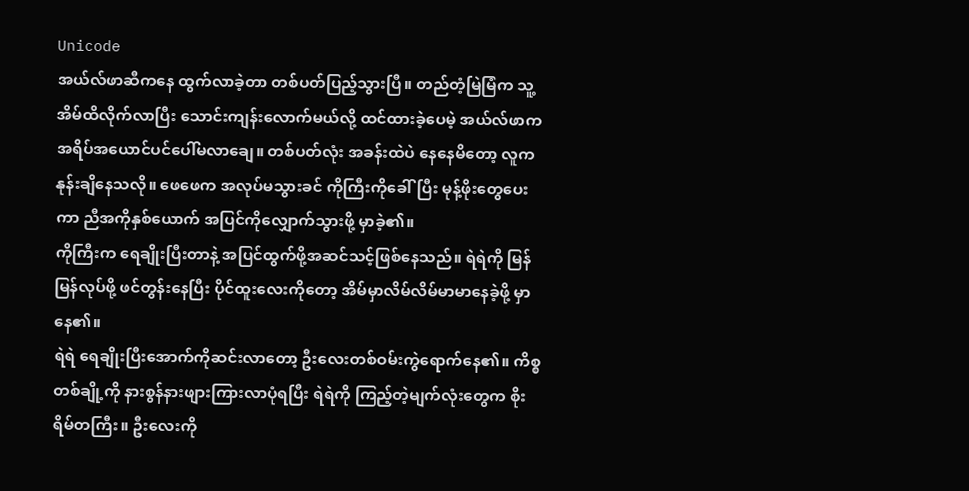Unicode
အယ်လ်ဖာဆီကနေ ထွက်လာခဲ့တာ တစ်ပတ်ပြည့်သွားပြီ။ တည်တံ့မြဲမြံက သူ့အိမ်ထိလိုက်လာပြီး သောင်းကျန်းလောက်မယ်လို့ ထင်ထားခဲ့ပေမဲ့ အယ်လ်ဖာက အရိပ်အယောင်ပင်ပေါ်မလာချေ။ တစ်ပတ်လုံး အခန်းထဲပဲ နေနေမိတော့ လူက နုန်းချိနေသလို။ ဖေဖေက အလုပ်မသွားခင် ကိုကြီးကိုခေါ်ပြီး မုန့်ဖိုးတွေပေးကာ ညီအကိုနှစ်ယောက် အပြင်ကိုလျှောက်သွားဖို့ မှာခဲ့၏။
ကိုကြီးက ရေချိုးပြီးတာနဲ့ အပြင်ထွက်ဖို့အဆင်သင့်ဖြစ်နေသည်။ ရဲရဲကို မြန်မြန်လုပ်ဖို့ ဖင်တွန်းနေပြီး ပိုင်ထူးလေးကိုတော့ အိမ်မှာလိမ်လိမ်မာမာနေခဲ့ဖို့ မှာနေ၏။
ရဲရဲ ရေချိုးပြီးအောက်ကိုဆင်းလာတော့ ဦးလေးတစ်ဝမ်းကွဲရောက်နေ၏။ ကိစ္စတစ်ချို့ကို နားစွန်နားဖျားကြားလာပုံရပြီး ရဲရဲကို ကြည့်တဲ့မျက်လုံးတွေက စိုးရိမ်တကြီး။ ဦးလေးကို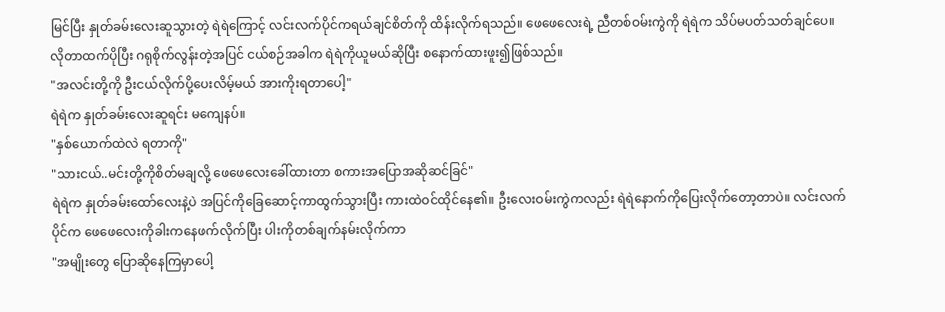မြင်ပြီး နှုတ်ခမ်းလေးဆူသွားတဲ့ ရဲရဲကြောင့် လင်းလက်ပိုင်ကရယ်ချင်စိတ်ကို ထိန်းလိုက်ရသည်။ ဖေဖေလေးရဲ့ ညီတစ်ဝမ်းကွဲကို ရဲရဲက သိပ်မပတ်သတ်ချင်ပေ။ လိုတာထက်ပိုပြီး ဂရုစိုက်လွန်းတဲ့အပြင် ငယ်စဉ်အခါက ရဲရဲကိုယူမယ်ဆိုပြီး စနောက်ထားဖူး၍ဖြစ်သည်။
"အလင်းတို့ကို ဦးငယ်လိုက်ပို့ပေးလိမ့်မယ် အားကိုးရတာပေါ့"
ရဲရဲက နှုတ်ခမ်းလေးဆူရင်း မကျေနပ်။
"နှစ်ယောက်ထဲလဲ ရတာကို"
"သားငယ်..မင်းတို့ကိုစိတ်မချလို့ ဖေဖေလေးခေါ်ထားတာ စကားအပြောအဆိုဆင်ခြင်"
ရဲရဲက နှုတ်ခမ်းထော်လေးနဲ့ပဲ အပြင်ကိုခြေဆောင့်ကာထွက်သွားပြီး ကားထဲဝင်ထိုင်နေ၏။ ဦးလေးဝမ်းကွဲကလည်း ရဲရဲနောက်ကိုပြေးလိုက်တော့တာပဲ။ လင်းလက်ပိုင်က ဖေဖေလေးကိုခါးကနေဖက်လိုက်ပြီး ပါးကိုတစ်ချက်နမ်းလိုက်ကာ
"အမျိုးတွေ ပြောဆိုနေကြမှာပေါ့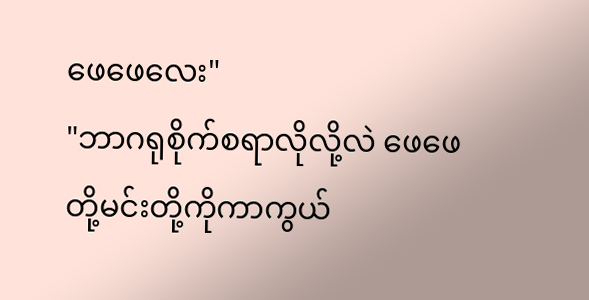ဖေဖေလေး"
"ဘာဂရုစိုက်စရာလိုလို့လဲ ဖေဖေတို့မင်းတို့ကိုကာကွယ်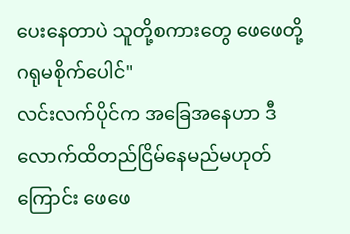ပေးနေတာပဲ သူတို့စကားတွေ ဖေဖေတို့ဂရုမစိုက်ပေါင်"
လင်းလက်ပိုင်က အခြေအနေဟာ ဒီလောက်ထိတည်ငြိမ်နေမည်မဟုတ်ကြောင်း ဖေဖေ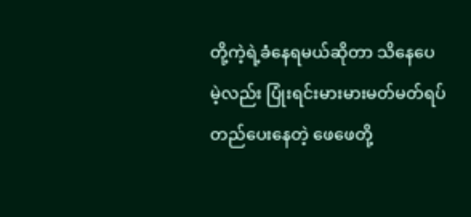တို့ကဲ့ရဲ့ခံနေရမယ်ဆိုတာ သိနေပေမဲ့လည်း ပြုံးရင်းမားမားမတ်မတ်ရပ်တည်ပေးနေတဲ့ ဖေဖေတို့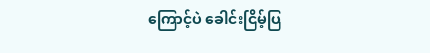ကြောင့်ပဲ ခေါင်းငြိမ့်ပြ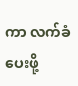ကာ လက်ခံပေးဖို့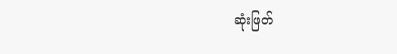ဆုံးဖြတ်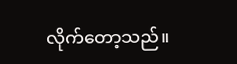လိုက်တော့သည်။